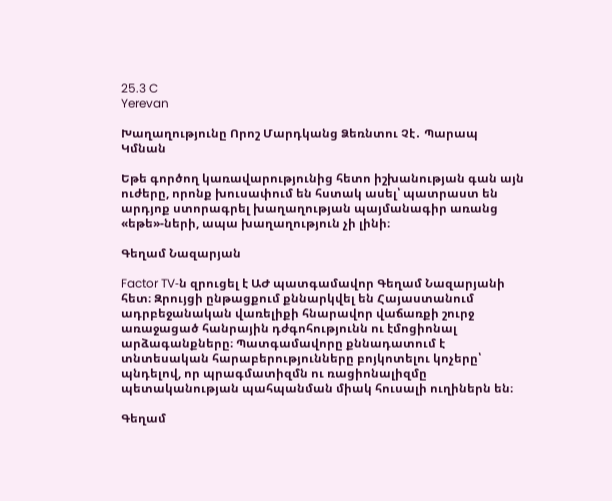25.3 C
Yerevan

Խաղաղությունը Որոշ Մարդկանց Ձեռնտու Չէ․ Պարապ Կմնան

Եթե գործող կառավարությունից հետո իշխանության գան այն ուժերը, որոնք խուսափում են հստակ ասել՝ պատրաստ են արդյոք ստորագրել խաղաղության պայմանագիր առանց «եթե»-ների, ապա խաղաղություն չի լինի։

Գեղամ Նազարյան

Factor TV‑ն զրուցել է ԱԺ պատգամավոր Գեղամ Նազարյանի հետ։ Զրույցի ընթացքում քննարկվել են Հայաստանում ադրբեջանական վառելիքի հնարավոր վաճառքի շուրջ առաջացած հանրային դժգոհությունն ու էմոցիոնալ արձագանքները։ Պատգամավորը քննադատում է տնտեսական հարաբերությունները բոյկոտելու կոչերը՝ պնդելով, որ պրագմատիզմն ու ռացիոնալիզմը պետականության պահպանման միակ հուսալի ուղիներն են։

Գեղամ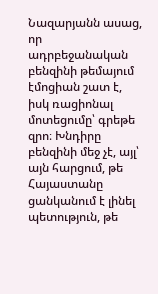Նազարյանն ասաց, որ ադրբեջանական բենզինի թեմայում էմոցիան շատ է, իսկ ռացիոնալ մոտեցումը՝ գրեթե զրո։ Խնդիրը բենզինի մեջ չէ, այլ՝ այն հարցում, թե Հայաստանը ցանկանում է լինել պետություն, թե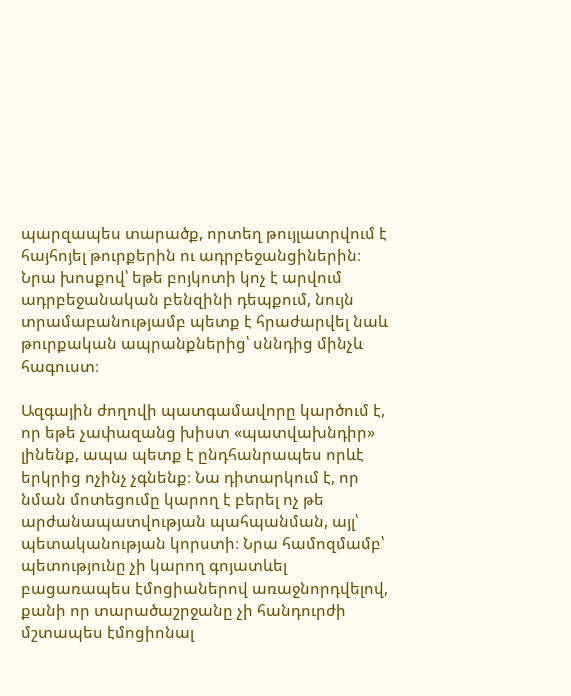պարզապես տարածք, որտեղ թույլատրվում է հայհոյել թուրքերին ու ադրբեջանցիներին։ Նրա խոսքով՝ եթե բոյկոտի կոչ է արվում ադրբեջանական բենզինի դեպքում, նույն տրամաբանությամբ պետք է հրաժարվել նաև թուրքական ապրանքներից՝ սննդից մինչև հագուստ։

Ազգային ժողովի պատգամավորը կարծում է, որ եթե չափազանց խիստ «պատվախնդիր» լինենք, ապա պետք է ընդհանրապես որևէ երկրից ոչինչ չգնենք։ Նա դիտարկում է, որ նման մոտեցումը կարող է բերել ոչ թե արժանապատվության պահպանման, այլ՝ պետականության կորստի։ Նրա համոզմամբ՝ պետությունը չի կարող գոյատևել բացառապես էմոցիաներով առաջնորդվելով, քանի որ տարածաշրջանը չի հանդուրժի մշտապես էմոցիոնալ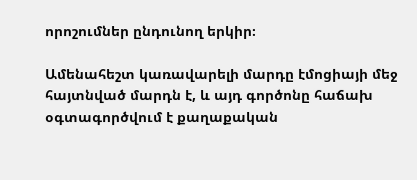որոշումներ ընդունող երկիր։

Ամենահեշտ կառավարելի մարդը էմոցիայի մեջ հայտնված մարդն է, և այդ գործոնը հաճախ օգտագործվում է քաղաքական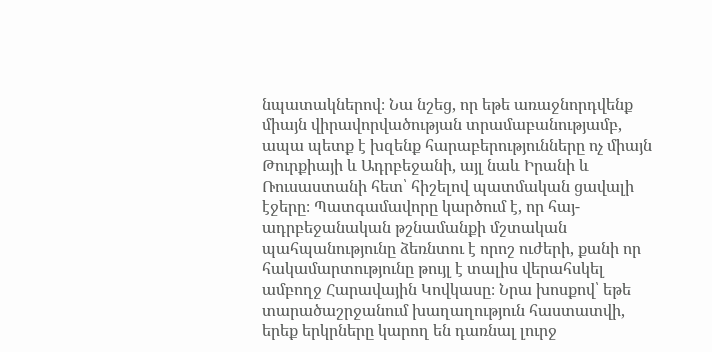նպատակներով։ Նա նշեց, որ եթե առաջնորդվենք միայն վիրավորվածության տրամաբանությամբ, ապա պետք է խզենք հարաբերությունները ոչ միայն Թուրքիայի և Ադրբեջանի, այլ նաև Իրանի և Ռուսաստանի հետ՝ հիշելով պատմական ցավալի էջերը։ Պատգամավորը կարծում է, որ հայ-ադրբեջանական թշնամանքի մշտական պահպանությունը ձեռնտու է որոշ ուժերի, քանի որ հակամարտությունը թույլ է տալիս վերահսկել ամբողջ Հարավային Կովկասը։ Նրա խոսքով՝ եթե տարածաշրջանում խաղաղություն հաստատվի, երեք երկրները կարող են դառնալ լուրջ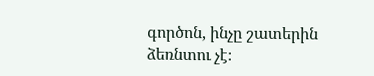գործոն, ինչը շատերին ձեռնտու չէ։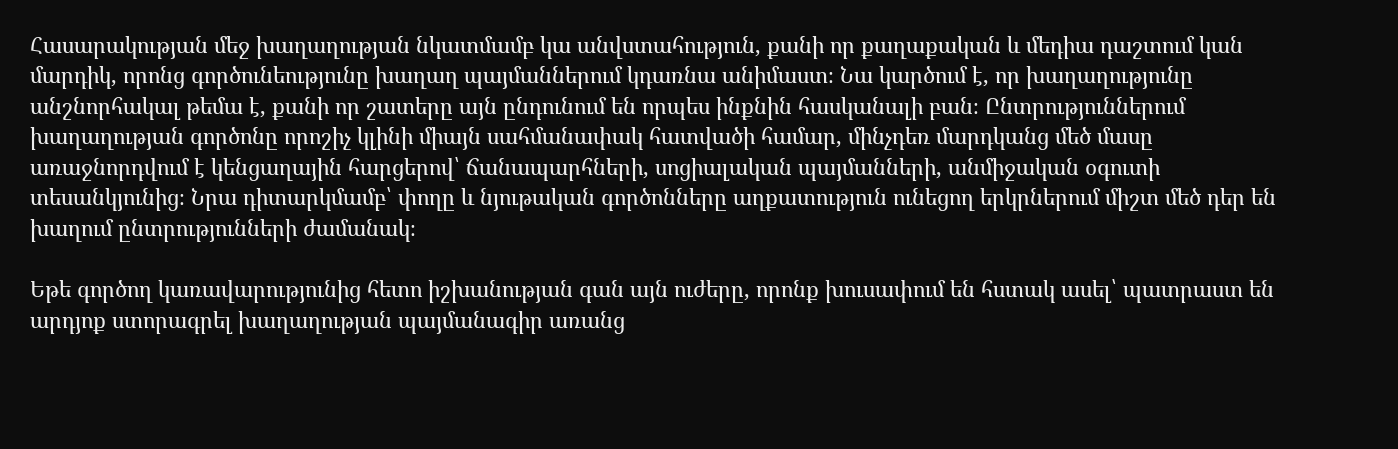Հասարակության մեջ խաղաղության նկատմամբ կա անվստահություն, քանի որ քաղաքական և մեդիա դաշտում կան մարդիկ, որոնց գործունեությունը խաղաղ պայմաններում կդառնա անիմաստ։ Նա կարծում է, որ խաղաղությունը անշնորհակալ թեմա է, քանի որ շատերը այն ընդունում են որպես ինքնին հասկանալի բան։ Ընտրություններում խաղաղության գործոնը որոշիչ կլինի միայն սահմանափակ հատվածի համար, մինչդեռ մարդկանց մեծ մասը առաջնորդվում է կենցաղային հարցերով՝ ճանապարհների, սոցիալական պայմանների, անմիջական օգուտի տեսանկյունից։ Նրա դիտարկմամբ՝ փողը և նյութական գործոնները աղքատություն ունեցող երկրներում միշտ մեծ դեր են խաղում ընտրությունների ժամանակ։

Եթե գործող կառավարությունից հետո իշխանության գան այն ուժերը, որոնք խուսափում են հստակ ասել՝ պատրաստ են արդյոք ստորագրել խաղաղության պայմանագիր առանց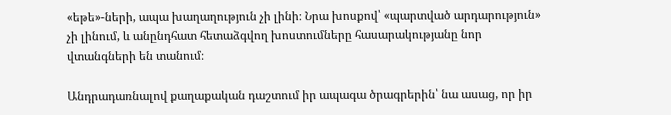«եթե»-ների, ապա խաղաղություն չի լինի։ Նրա խոսքով՝ «պարտված արդարություն» չի լինում, և անընդհատ հետաձգվող խոստումները հասարակությանը նոր վտանգների են տանում։

Անդրադառնալով քաղաքական դաշտում իր ապագա ծրագրերին՝ նա ասաց, որ իր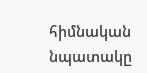հիմնական նպատակը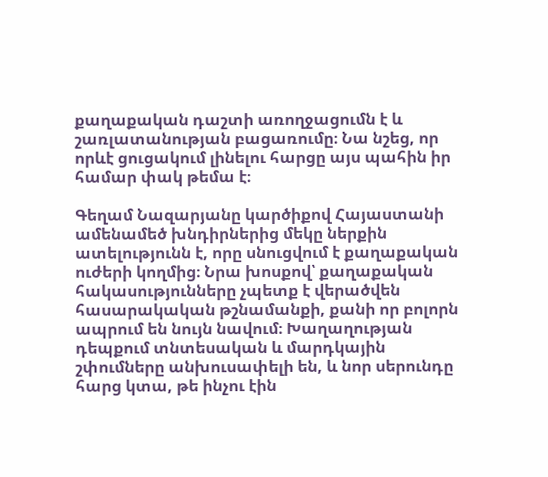քաղաքական դաշտի առողջացումն է և շառլատանության բացառումը։ Նա նշեց, որ որևէ ցուցակում լինելու հարցը այս պահին իր համար փակ թեմա է։

Գեղամ Նազարյանը կարծիքով Հայաստանի ամենամեծ խնդիրներից մեկը ներքին ատելությունն է, որը սնուցվում է քաղաքական ուժերի կողմից։ Նրա խոսքով՝ քաղաքական հակասությունները չպետք է վերածվեն հասարակական թշնամանքի, քանի որ բոլորն ապրում են նույն նավում։ Խաղաղության դեպքում տնտեսական և մարդկային շփումները անխուսափելի են, և նոր սերունդը հարց կտա, թե ինչու էին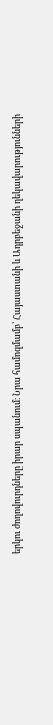երկու ժողովուրդները իրար սպանում։ Նրա համոզմամբ՝ Հայաստանի և Ադրբեջանի ղեկավարությունների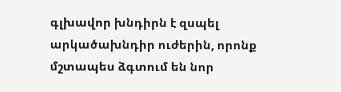գլխավոր խնդիրն է զսպել արկածախնդիր ուժերին, որոնք մշտապես ձգտում են նոր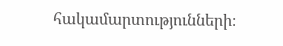հակամարտությունների։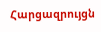Հարցազրույցն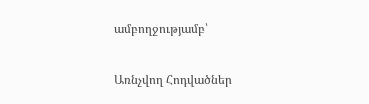ամբողջությամբ՝

Առնչվող Հոդվածներ